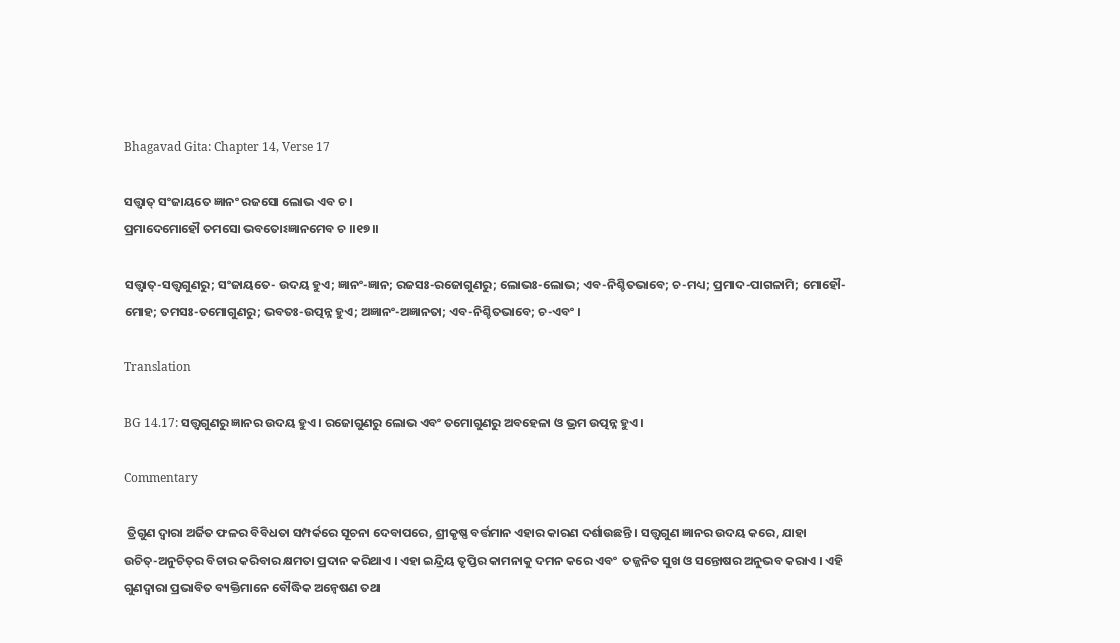Bhagavad Gita: Chapter 14, Verse 17

ସତ୍ତ୍ୱାତ୍ ସଂଜାୟତେ ଜ୍ଞାନଂ ରଜସୋ ଲୋଭ ଏବ ଚ ।
ପ୍ରମାଦେମୋହୌ ତମସୋ ଭବତୋଽଜ୍ଞାନମେବ ଚ ।।୧୭।।

ସତ୍ତ୍ୱାତ୍‌-ସତ୍ତ୍ୱଗୁଣରୁ; ସଂଜାୟତେ- ଉଦୟ ହୁଏ; ଜ୍ଞାନଂ-ଜ୍ଞାନ; ରଜସଃ-ରଜୋଗୁଣରୁ; ଲୋଭଃ-ଲୋଭ; ଏବ-ନିଶ୍ଚିତଭାବେ; ଚ-ମଧ୍ୟ; ପ୍ରମାଦ-ପାଗଳାମି; ମୋହୌ-ମୋହ; ତମସଃ-ତମୋଗୁଣରୁ; ଭବତଃ-ଉତ୍ପନ୍ନ ହୁଏ; ଅଜ୍ଞାନଂ-ଅଜ୍ଞାନତା; ଏବ-ନିଶ୍ଚିତଭାବେ; ଚ-ଏବଂ ।

Translation

BG 14.17: ସତ୍ତ୍ୱଗୁଣରୁ ଜ୍ଞାନର ଉଦୟ ହୁଏ । ରଜୋଗୁଣରୁ ଲୋଭ ଏବଂ ତମୋଗୁଣରୁ ଅବହେଳା ଓ ଭ୍ରମ ଉତ୍ପନ୍ନ ହୁଏ ।

Commentary

 ତ୍ରିଗୁଣ ଦ୍ୱାରା ଅର୍ଜିତ ଫଳର ବିବିଧତା ସମ୍ପର୍କରେ ସୂଚନା ଦେବାପରେ, ଶ୍ରୀକୃଷ୍ଣ ବର୍ତ୍ତମାନ ଏହାର କାରଣ ଦର୍ଶାଉଛନ୍ତି । ସତ୍ତ୍ୱଗୁଣ ଜ୍ଞାନର ଉଦୟ କରେ, ଯାହା ଉଚିତ୍‌-ଅନୁଚିତ୍‌ର ବିଚାର କରିବାର କ୍ଷମତା ପ୍ରଦାନ କରିଥାଏ । ଏହା ଇନ୍ଦ୍ରିୟ ତୃପ୍ତିର କାମନାକୁ ଦମନ କରେ ଏବଂ  ତଜ୍ଜନିତ ସୁଖ ଓ ସନ୍ତୋଷର ଅନୁଭବ କରାଏ । ଏହି ଗୁଣଦ୍ୱାରା ପ୍ରଭାବିତ ବ୍ୟକ୍ତିମାନେ ବୌଦ୍ଧିକ ଅନ୍ୱେଷଣ ତଥା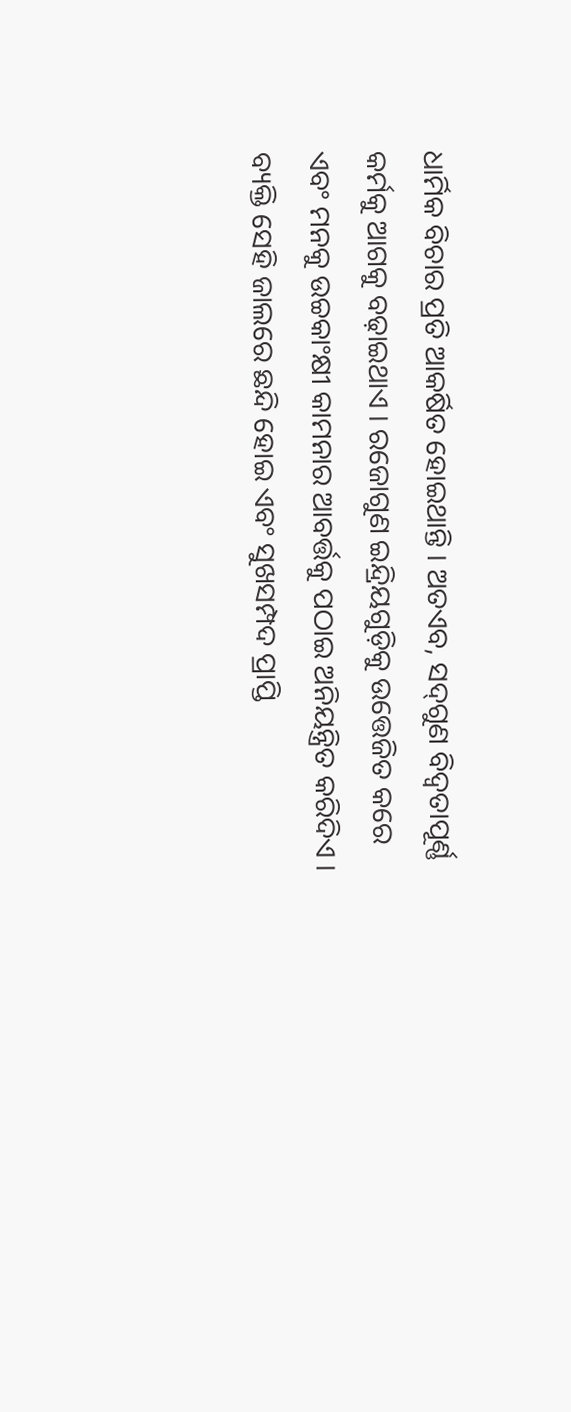ଧାର୍ମିକ ବିଚାର ପ୍ରତି ଆକର୍ଷିତ ହୋଇଥାନ୍ତି । ଅତଏବ, ସଦ୍‌ଗୁଣ ବିଦ୍ୱତାପୂର୍ଣ୍ଣ କର୍ମକୁ ଆଗକୁ ବଢ଼ାଇଥାଏ । ରଜୋଗୁଣ ଇନ୍ଦ୍ରିୟଗୁଡ଼ିକୁ ଉତ୍ତେଜିତ କରେ ଏବଂ ମନକୁ ଉଚ୍ଚକାଂକ୍ଷୀ କାମନାର ଆବର୍ତ୍ତକୁ ପଠାଇ ଅନିୟନ୍ତ୍ରିତ କରିଦିଏ । ବ୍ୟକ୍ତି ସେହି ଜାଲରେ ଛନ୍ଦି ହୋଇ ଏବଂ ସୁଖସମ୍ପଦ ପ୍ରାପ୍ତି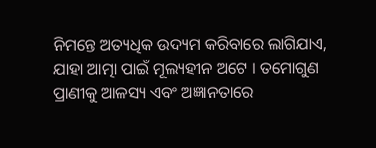ନିମନ୍ତେ ଅତ୍ୟଧିକ ଉଦ୍ୟମ କରିବାରେ ଲାଗିଯାଏ, ଯାହା ଆତ୍ମା ପାଇଁ ମୂଲ୍ୟହୀନ ଅଟେ । ତମୋଗୁଣ ପ୍ରାଣୀକୁ ଆଳସ୍ୟ ଏବଂ ଅଜ୍ଞାନତାରେ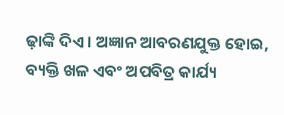ଢ଼ାଙ୍କି ଦିଏ । ଅଜ୍ଞାନ ଆବରଣଯୁକ୍ତ ହୋଇ, ବ୍ୟକ୍ତି ଖଳ ଏବଂ ଅପବିତ୍ର କାର୍ଯ୍ୟ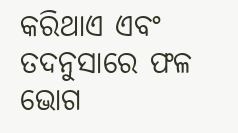କରିଥାଏ ଏବଂ ତଦନୁସାରେ ଫଳ ଭୋଗ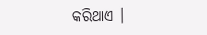କରିଥାଏ ।